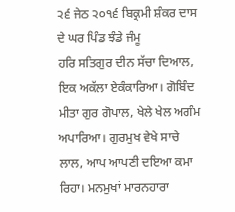੨੬ ਜੇਠ ੨੦੧੬ ਬਿਕ੍ਰਮੀ ਸ਼ੰਕਰ ਦਾਸ ਦੇ ਘਰ ਪਿੰਡ ਝੰਡੇ ਜੰਮੂ
ਹਰਿ ਸਤਿਗੁਰ ਦੀਨ ਸੱਚਾ ਦਿਆਲ, ਇਕ ਅਕੱਲਾ ਏਕੰਕਾਰਿਆ। ਗੋਬਿੰਦ ਮੀਤਾ ਗੁਰ ਗੋਪਾਲ, ਖੇਲੇ ਖੇਲ ਅਗੰਮ ਅਪਾਰਿਆ। ਗੁਰਮੁਖ ਵੇਖੇ ਸਾਚੇ ਲਾਲ, ਆਪ ਆਪਣੀ ਦਇਆ ਕਮਾ ਰਿਹਾ। ਮਨਮੁਖਾਂ ਮਾਰਨਹਾਰਾ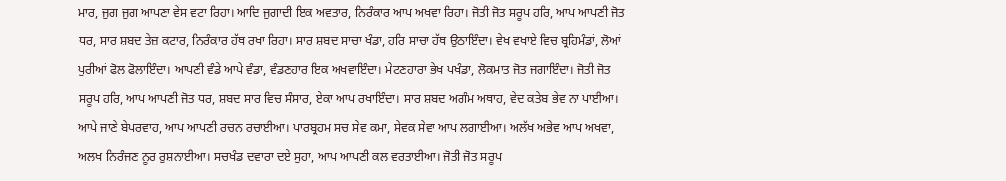ਮਾਰ, ਜੁਗ ਜੁਗ ਆਪਣਾ ਵੇਸ ਵਟਾ ਰਿਹਾ। ਆਦਿ ਜੁਗਾਦੀ ਇਕ ਅਵਤਾਰ, ਨਿਰੰਕਾਰ ਆਪ ਅਖਵਾ ਰਿਹਾ। ਜੋਤੀ ਜੋਤ ਸਰੂਪ ਹਰਿ, ਆਪ ਆਪਣੀ ਜੋਤ ਧਰ, ਸਾਰ ਸ਼ਬਦ ਤੇਜ਼ ਕਟਾਰ, ਨਿਰੰਕਾਰ ਹੱਥ ਰਖਾ ਰਿਹਾ। ਸਾਰ ਸ਼ਬਦ ਸਾਚਾ ਖੰਡਾ, ਹਰਿ ਸਾਚਾ ਹੱਥ ਉਠਾਇੰਦਾ। ਵੇਖ ਵਖਾਏ ਵਿਚ ਬ੍ਰਹਿਮੰਡਾਂ, ਲੋਆਂ ਪੁਰੀਆਂ ਫੋਲ ਫੋਲਾਇੰਦਾ। ਆਪਣੀ ਵੰਡੇ ਆਪੇ ਵੰਡਾ, ਵੰਡਣਹਾਰ ਇਕ ਅਖਵਾਇੰਦਾ। ਮੇਟਣਹਾਰਾ ਭੇਖ ਪਖੰਡਾ, ਲੋਕਮਾਤ ਜੋਤ ਜਗਾਇੰਦਾ। ਜੋਤੀ ਜੋਤ ਸਰੂਪ ਹਰਿ, ਆਪ ਆਪਣੀ ਜੋਤ ਧਰ, ਸ਼ਬਦ ਸਾਰ ਵਿਚ ਸੰਸਾਰ, ਏਕਾ ਆਪ ਰਖਾਇੰਦਾ। ਸਾਰ ਸ਼ਬਦ ਅਗੰਮ ਅਥਾਹ, ਵੇਦ ਕਤੇਬ ਭੇਵ ਨਾ ਪਾਈਆ। ਆਪੇ ਜਾਣੇ ਬੇਪਰਵਾਹ, ਆਪ ਆਪਣੀ ਰਚਨ ਰਚਾਈਆ। ਪਾਰਬ੍ਰਹਮ ਸਚ ਸੇਵ ਕਮਾ, ਸੇਵਕ ਸੇਵਾ ਆਪ ਲਗਾਈਆ। ਅਲੱਖ ਅਭੇਵ ਆਪ ਅਖਵਾ, ਅਲਖ ਨਿਰੰਜਣ ਨੂਰ ਰੁਸ਼ਨਾਈਆ। ਸਚਖੰਡ ਦਵਾਰਾ ਦਏ ਸੁਹਾ, ਆਪ ਆਪਣੀ ਕਲ ਵਰਤਾਈਆ। ਜੋਤੀ ਜੋਤ ਸਰੂਪ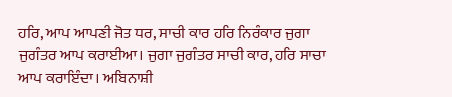ਹਰਿ, ਆਪ ਆਪਣੀ ਜੋਤ ਧਰ, ਸਾਚੀ ਕਾਰ ਹਰਿ ਨਿਰੰਕਾਰ ਜੁਗਾ ਜੁਗੰਤਰ ਆਪ ਕਰਾਈਆ। ਜੁਗਾ ਜੁਗੰਤਰ ਸਾਚੀ ਕਾਰ, ਹਰਿ ਸਾਚਾ ਆਪ ਕਰਾਇੰਦਾ। ਅਬਿਨਾਸ਼ੀ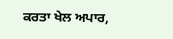ਕਰਤਾ ਖੇਲ ਅਪਾਰ,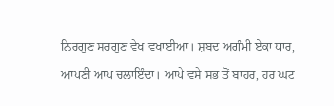ਨਿਰਗੁਣ ਸਰਗੁਣ ਵੇਖ ਵਖਾਈਆ। ਸ਼ਬਦ ਅਗੰਮੀ ਏਕਾ ਧਾਰ, ਆਪਣੀ ਆਪ ਚਲਾਇੰਦਾ। ਆਪੇ ਵਸੇ ਸਭ ਤੋਂ ਬਾਹਰ, ਹਰ ਘਟ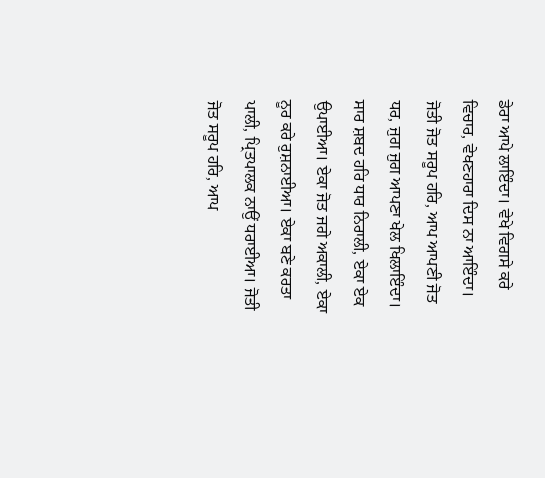ਡੇਰਾ ਆਪੇ ਲਾਇੰਦਾ। ਵੇਖੇ ਵਿਗਸੇ ਕਰੇ ਵਿਚਾਰ, ਵੇਖਣਹਾਰਾ ਦਿਸ ਨਾ ਆਇੰਦਾ। ਜੋਤੀ ਜੋਤ ਸਰੂਪ ਹਰਿ, ਆਪ ਆਪਣੀ ਜੋਤ ਧਰ, ਜੁਗ ਜੁਗ ਆਪਣਾ ਖੇਲ ਖਿਲਾਇੰਦਾ। ਸਾਰ ਸ਼ਬਦ ਹਰਿ ਧਾਰ ਨਿਰਾਲੀ, ਏਕਾ ਏਕ ਉਪਾਈਆ। ਏਕਾ ਜੋਤ ਜਗੇ ਅਕਾਲੀ, ਏਕਾ ਨੂਰ ਕਰੇ ਰੁਸ਼ਨਾਈਆ। ਏਕਾ ਬਣੇ ਕਰਤਾ ਪਾਲੀ, ਪ੍ਰਿਤਪਾਲਕ ਨਾਉਂ ਧਰਾਈਆ। ਜੋਤੀ ਜੋਤ ਸਰੂਪ ਹਰਿ, ਆਪ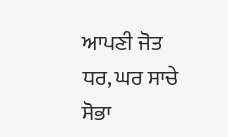ਆਪਣੀ ਜੋਤ ਧਰ, ਘਰ ਸਾਚੇ ਸੋਭਾ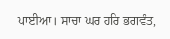ਪਾਈਆ। ਸਾਚਾ ਘਰ ਹਰਿ ਭਗਵੰਤ,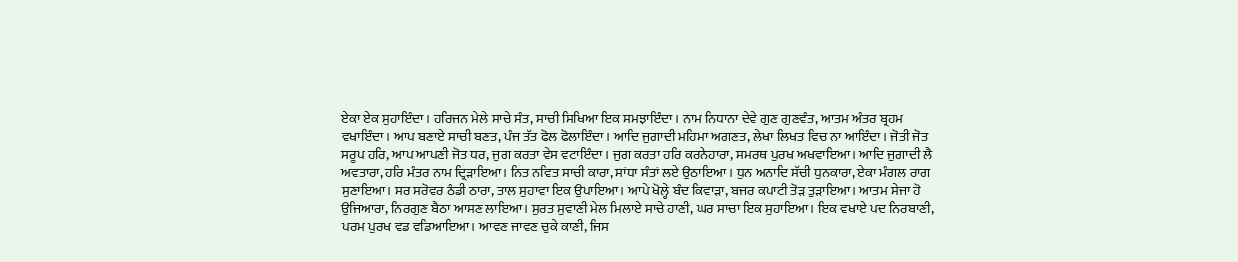ਏਕਾ ਏਕ ਸੁਹਾਇੰਦਾ। ਹਰਿਜਨ ਮੇਲੇ ਸਾਚੇ ਸੰਤ, ਸਾਚੀ ਸਿਖਿਆ ਇਕ ਸਮਝਾਇੰਦਾ। ਨਾਮ ਨਿਧਾਨਾ ਦੇਵੇ ਗੁਣ ਗੁਣਵੰਤ, ਆਤਮ ਅੰਤਰ ਬ੍ਰਹਮ ਵਖਾਇੰਦਾ। ਆਪ ਬਣਾਏ ਸਾਚੀ ਬਣਤ, ਪੰਜ ਤੱਤ ਫੋਲ ਫੋਲਾਇੰਦਾ। ਆਦਿ ਜੁਗਾਦੀ ਮਹਿਮਾ ਅਗਣਤ, ਲੇਖਾ ਲਿਖਤ ਵਿਚ ਨਾ ਆਇੰਦਾ। ਜੋਤੀ ਜੋਤ ਸਰੂਪ ਹਰਿ, ਆਪ ਆਪਣੀ ਜੋਤ ਧਰ, ਜੁਗ ਕਰਤਾ ਵੇਸ ਵਟਾਇੰਦਾ। ਜੁਗ ਕਰਤਾ ਹਰਿ ਕਰਨੇਹਾਰਾ, ਸਮਰਥ ਪੁਰਖ ਅਖਵਾਇਆ। ਆਦਿ ਜੁਗਾਦੀ ਲੈ ਅਵਤਾਰਾ, ਹਰਿ ਮੰਤਰ ਨਾਮ ਦ੍ਰਿੜਾਇਆ। ਨਿਤ ਨਵਿਤ ਸਾਚੀ ਕਾਰਾ, ਸਾਂਧਾ ਸੰਤਾਂ ਲਏ ਉਠਾਇਆ । ਧੁਨ ਅਨਾਦਿ ਸੱਚੀ ਧੁਨਕਾਰਾ, ਏਕਾ ਮੰਗਲ ਰਾਗ ਸੁਣਾਇਆ। ਸਰ ਸਰੋਵਰ ਠੰਡੀ ਠਾਰਾ, ਤਾਲ ਸੁਹਾਵਾ ਇਕ ਉਪਾਇਆ। ਆਪੇ ਖੋਲ੍ਹੇ ਬੰਦ ਕਿਵਾੜਾ, ਬਜਰ ਕਪਾਟੀ ਤੋੜ ਤੁੜਾਇਆ। ਆਤਮ ਸੇਜਾ ਹੋ ਉਜਿਆਰਾ, ਨਿਰਗੁਣ ਬੈਠਾ ਆਸਣ ਲਾਇਆ। ਸੁਰਤ ਸੁਵਾਣੀ ਮੇਲ ਮਿਲਾਏ ਸਾਚੇ ਹਾਣੀ, ਘਰ ਸਾਚਾ ਇਕ ਸੁਹਾਇਆ। ਇਕ ਵਖਾਏ ਪਦ ਨਿਰਬਾਣੀ, ਪਰਮ ਪੁਰਖ ਵਡ ਵਡਿਆਇਆ। ਆਵਣ ਜਾਵਣ ਚੁਕੇ ਕਾਣੀ, ਜਿਸ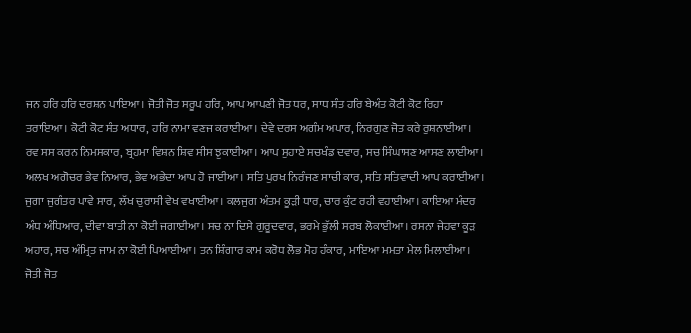ਜਨ ਹਰਿ ਹਰਿ ਦਰਸ਼ਨ ਪਾਇਆ। ਜੋਤੀ ਜੋਤ ਸਰੂਪ ਹਰਿ, ਆਪ ਆਪਣੀ ਜੋਤ ਧਰ, ਸਾਧ ਸੰਤ ਹਰਿ ਬੇਅੰਤ ਕੋਟੀ ਕੋਟ ਰਿਹਾ ਤਰਾਇਆ। ਕੋਟੀ ਕੋਟ ਸੰਤ ਅਧਾਰ, ਹਰਿ ਨਾਮਾ ਵਣਜ ਕਰਾਈਆ। ਦੇਵੇ ਦਰਸ ਅਗੰਮ ਅਪਾਰ, ਨਿਰਗੁਣ ਜੋਤ ਕਰੇ ਰੁਸ਼ਨਾਈਆ। ਰਵ ਸਸ ਕਰਨ ਨਿਮਸਕਾਰ, ਬ੍ਰਹਮਾ ਵਿਸ਼ਨ ਸ਼ਿਵ ਸੀਸ ਝੁਕਾਈਆ। ਆਪ ਸੁਹਾਏ ਸਚਖੰਡ ਦਵਾਰ, ਸਚ ਸਿੰਘਾਸਣ ਆਸਣ ਲਾਈਆ। ਅਲਖ ਅਗੋਚਰ ਭੇਵ ਨਿਆਰ, ਭੇਵ ਅਭੇਦਾ ਆਪ ਹੋ ਜਾਈਆ। ਸਤਿ ਪੁਰਖ ਨਿਰੰਜਣ ਸਾਚੀ ਕਾਰ, ਸਤਿ ਸਤਿਵਾਦੀ ਆਪ ਕਰਾਈਆ। ਜੁਗਾ ਜੁਗੰਤਰ ਪਾਵੇ ਸਾਰ, ਲੱਖ ਚੁਰਾਸੀ ਵੇਖ ਵਖਾਈਆ। ਕਲਜੁਗ ਅੰਤਮ ਕੂੜੀ ਧਾਰ, ਚਾਰ ਕੁੰਟ ਰਹੀ ਵਹਾਈਆ। ਕਾਇਆ ਮੰਦਰ ਅੰਧ ਅੰਧਿਆਰ, ਦੀਵਾ ਬਾਤੀ ਨਾ ਕੋਈ ਜਗਾਈਆ। ਸਚ ਨਾ ਦਿਸੇ ਗੁਰੂਦਵਾਰ, ਭਰਮੇ ਭੁੱਲੀ ਸਰਬ ਲੋਕਾਈਆ। ਰਸਨਾ ਜੇਹਵਾ ਕੂੜ ਅਹਾਰ, ਸਚ ਅੰਮ੍ਰਿਤ ਜਾਮ ਨਾ ਕੋਈ ਪਿਆਈਆ। ਤਨ ਸ਼ਿੰਗਾਰ ਕਾਮ ਕਰੋਧ ਲੋਭ ਮੋਹ ਹੰਕਾਰ, ਮਾਇਆ ਮਮਤਾ ਮੇਲ ਮਿਲਾਈਆ। ਜੋਤੀ ਜੋਤ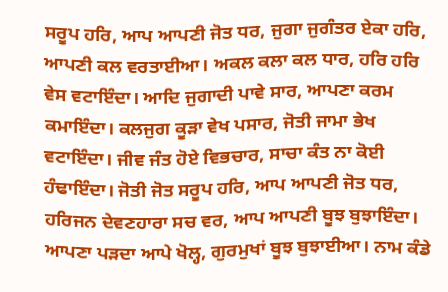ਸਰੂਪ ਹਰਿ, ਆਪ ਆਪਣੀ ਜੋਤ ਧਰ, ਜੁਗਾ ਜੁਗੰਤਰ ਏਕਾ ਹਰਿ, ਆਪਣੀ ਕਲ ਵਰਤਾਈਆ। ਅਕਲ ਕਲਾ ਕਲ ਧਾਰ, ਹਰਿ ਹਰਿ ਵੇਸ ਵਟਾਇੰਦਾ। ਆਦਿ ਜੁਗਾਦੀ ਪਾਵੇ ਸਾਰ, ਆਪਣਾ ਕਰਮ ਕਮਾਇੰਦਾ। ਕਲਜੁਗ ਕੂੜਾ ਵੇਖ ਪਸਾਰ, ਜੋਤੀ ਜਾਮਾ ਭੇਖ ਵਟਾਇੰਦਾ। ਜੀਵ ਜੰਤ ਹੋਏ ਵਿਭਚਾਰ, ਸਾਚਾ ਕੰਤ ਨਾ ਕੋਈ ਹੰਢਾਇੰਦਾ। ਜੋਤੀ ਜੋਤ ਸਰੂਪ ਹਰਿ, ਆਪ ਆਪਣੀ ਜੋਤ ਧਰ, ਹਰਿਜਨ ਦੇਵਣਹਾਰਾ ਸਚ ਵਰ, ਆਪ ਆਪਣੀ ਬੂਝ ਬੁਝਾਇੰਦਾ। ਆਪਣਾ ਪੜਦਾ ਆਪੇ ਖੋਲ੍ਹ, ਗੁਰਮੁਖਾਂ ਬੂਝ ਬੁਝਾਈਆ। ਨਾਮ ਕੰਡੇ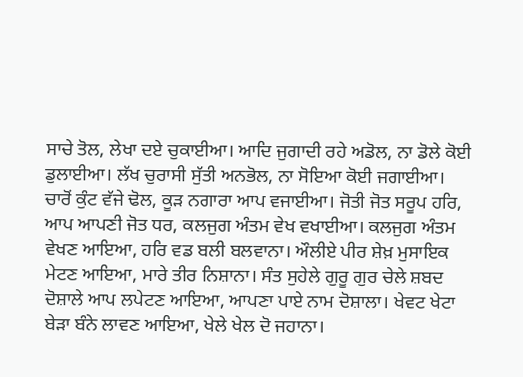ਸਾਚੇ ਤੋਲ, ਲੇਖਾ ਦਏ ਚੁਕਾਈਆ। ਆਦਿ ਜੁਗਾਦੀ ਰਹੇ ਅਡੋਲ, ਨਾ ਡੋਲੇ ਕੋਈ ਡੁਲਾਈਆ। ਲੱਖ ਚੁਰਾਸੀ ਸੁੱਤੀ ਅਨਭੋਲ, ਨਾ ਸੋਇਆ ਕੋਈ ਜਗਾਈਆ। ਚਾਰੋਂ ਕੁੰਟ ਵੱਜੇ ਢੋਲ, ਕੂੜ ਨਗਾਰਾ ਆਪ ਵਜਾਈਆ। ਜੋਤੀ ਜੋਤ ਸਰੂਪ ਹਰਿ, ਆਪ ਆਪਣੀ ਜੋਤ ਧਰ, ਕਲਜੁਗ ਅੰਤਮ ਵੇਖ ਵਖਾਈਆ। ਕਲਜੁਗ ਅੰਤਮ ਵੇਖਣ ਆਇਆ, ਹਰਿ ਵਡ ਬਲੀ ਬਲਵਾਨਾ। ਔਲੀਏ ਪੀਰ ਸ਼ੇਖ਼ ਮੁਸਾਇਕ ਮੇਟਣ ਆਇਆ, ਮਾਰੇ ਤੀਰ ਨਿਸ਼ਾਨਾ। ਸੰਤ ਸੁਹੇਲੇ ਗੁਰੂ ਗੁਰ ਚੇਲੇ ਸ਼ਬਦ ਦੋਸ਼ਾਲੇ ਆਪ ਲਪੇਟਣ ਆਇਆ, ਆਪਣਾ ਪਾਏ ਨਾਮ ਦੋਸ਼ਾਲਾ। ਖੇਵਟ ਖੇਟਾ ਬੇੜਾ ਬੰਨੇ ਲਾਵਣ ਆਇਆ, ਖੇਲੇ ਖੇਲ ਦੋ ਜਹਾਨਾ।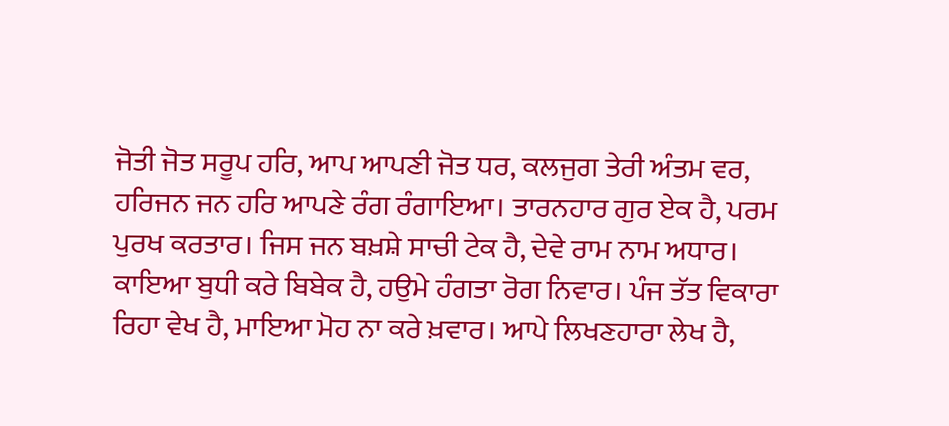ਜੋਤੀ ਜੋਤ ਸਰੂਪ ਹਰਿ, ਆਪ ਆਪਣੀ ਜੋਤ ਧਰ, ਕਲਜੁਗ ਤੇਰੀ ਅੰਤਮ ਵਰ, ਹਰਿਜਨ ਜਨ ਹਰਿ ਆਪਣੇ ਰੰਗ ਰੰਗਾਇਆ। ਤਾਰਨਹਾਰ ਗੁਰ ਏਕ ਹੈ, ਪਰਮ ਪੁਰਖ ਕਰਤਾਰ। ਜਿਸ ਜਨ ਬਖ਼ਸ਼ੇ ਸਾਚੀ ਟੇਕ ਹੈ, ਦੇਵੇ ਰਾਮ ਨਾਮ ਅਧਾਰ। ਕਾਇਆ ਬੁਧੀ ਕਰੇ ਬਿਬੇਕ ਹੈ, ਹਉਮੇ ਹੰਗਤਾ ਰੋਗ ਨਿਵਾਰ। ਪੰਜ ਤੱਤ ਵਿਕਾਰਾ ਰਿਹਾ ਵੇਖ ਹੈ, ਮਾਇਆ ਮੋਹ ਨਾ ਕਰੇ ਖ਼ਵਾਰ। ਆਪੇ ਲਿਖਣਹਾਰਾ ਲੇਖ ਹੈ,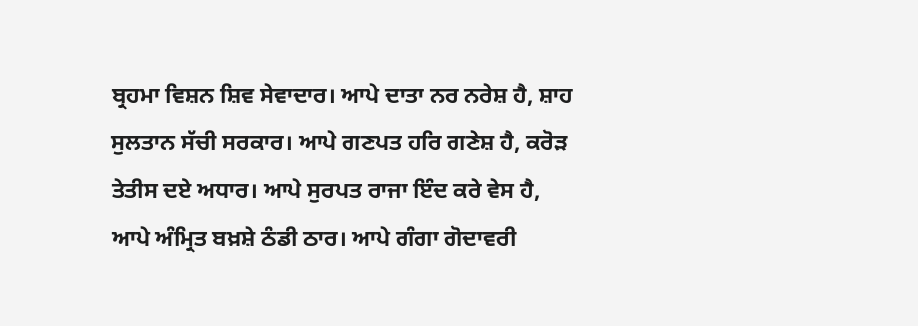ਬ੍ਰਹਮਾ ਵਿਸ਼ਨ ਸ਼ਿਵ ਸੇਵਾਦਾਰ। ਆਪੇ ਦਾਤਾ ਨਰ ਨਰੇਸ਼ ਹੈ, ਸ਼ਾਹ ਸੁਲਤਾਨ ਸੱਚੀ ਸਰਕਾਰ। ਆਪੇ ਗਣਪਤ ਹਰਿ ਗਣੇਸ਼ ਹੈ, ਕਰੋੜ ਤੇਤੀਸ ਦਏ ਅਧਾਰ। ਆਪੇ ਸੁਰਪਤ ਰਾਜਾ ਇੰਦ ਕਰੇ ਵੇਸ ਹੈ, ਆਪੇ ਅੰਮ੍ਰਿਤ ਬਖ਼ਸ਼ੇ ਠੰਡੀ ਠਾਰ। ਆਪੇ ਗੰਗਾ ਗੋਦਾਵਰੀ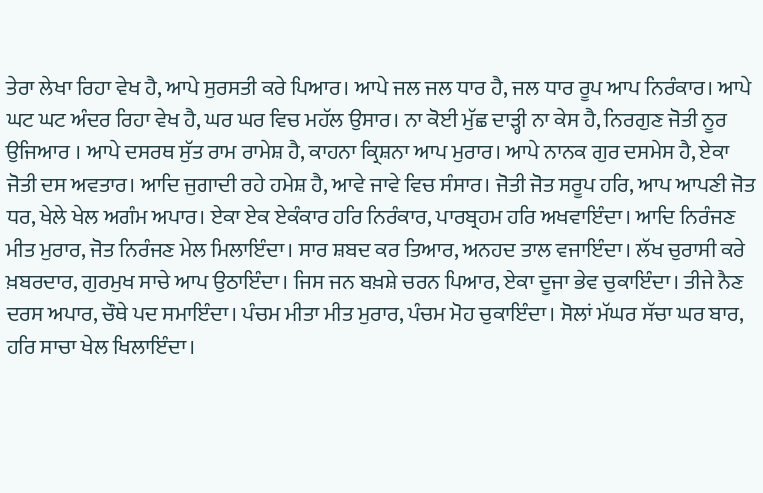ਤੇਰਾ ਲੇਖਾ ਰਿਹਾ ਵੇਖ ਹੈ, ਆਪੇ ਸੁਰਸਤੀ ਕਰੇ ਪਿਆਰ। ਆਪੇ ਜਲ ਜਲ ਧਾਰ ਹੈ, ਜਲ ਧਾਰ ਰੂਪ ਆਪ ਨਿਰੰਕਾਰ। ਆਪੇ ਘਟ ਘਟ ਅੰਦਰ ਰਿਹਾ ਵੇਖ ਹੈ, ਘਰ ਘਰ ਵਿਚ ਮਹੱਲ ਉਸਾਰ। ਨਾ ਕੋਈ ਮੁੱਛ ਦਾੜ੍ਹੀ ਨਾ ਕੇਸ ਹੈ, ਨਿਰਗੁਣ ਜੋਤੀ ਨੂਰ ਉਜਿਆਰ । ਆਪੇ ਦਸਰਥ ਸੁੱਤ ਰਾਮ ਰਾਮੇਸ਼ ਹੈ, ਕਾਹਨਾ ਕ੍ਰਿਸ਼ਨਾ ਆਪ ਮੁਰਾਰ। ਆਪੇ ਨਾਨਕ ਗੁਰ ਦਸਮੇਸ ਹੈ, ਏਕਾ ਜੋਤੀ ਦਸ ਅਵਤਾਰ। ਆਦਿ ਜੁਗਾਦੀ ਰਹੇ ਹਮੇਸ਼ ਹੈ, ਆਵੇ ਜਾਵੇ ਵਿਚ ਸੰਸਾਰ। ਜੋਤੀ ਜੋਤ ਸਰੂਪ ਹਰਿ, ਆਪ ਆਪਣੀ ਜੋਤ ਧਰ, ਖੇਲੇ ਖੇਲ ਅਗੰਮ ਅਪਾਰ। ਏਕਾ ਏਕ ਏਕੰਕਾਰ ਹਰਿ ਨਿਰੰਕਾਰ, ਪਾਰਬ੍ਰਹਮ ਹਰਿ ਅਖਵਾਇੰਦਾ। ਆਦਿ ਨਿਰੰਜਣ ਮੀਤ ਮੁਰਾਰ, ਜੋਤ ਨਿਰੰਜਣ ਮੇਲ ਮਿਲਾਇੰਦਾ। ਸਾਰ ਸ਼ਬਦ ਕਰ ਤਿਆਰ, ਅਨਹਦ ਤਾਲ ਵਜਾਇੰਦਾ। ਲੱਖ ਚੁਰਾਸੀ ਕਰੇ ਖ਼ਬਰਦਾਰ, ਗੁਰਮੁਖ ਸਾਚੇ ਆਪ ਉਠਾਇੰਦਾ। ਜਿਸ ਜਨ ਬਖ਼ਸ਼ੇ ਚਰਨ ਪਿਆਰ, ਏਕਾ ਦੂਜਾ ਭੇਵ ਚੁਕਾਇੰਦਾ। ਤੀਜੇ ਨੈਣ ਦਰਸ ਅਪਾਰ, ਚੌਥੇ ਪਦ ਸਮਾਇੰਦਾ। ਪੰਚਮ ਮੀਤਾ ਮੀਤ ਮੁਰਾਰ, ਪੰਚਮ ਮੋਹ ਚੁਕਾਇੰਦਾ। ਸੋਲਾਂ ਮੱਘਰ ਸੱਚਾ ਘਰ ਬਾਰ, ਹਰਿ ਸਾਚਾ ਖੇਲ ਖਿਲਾਇੰਦਾ।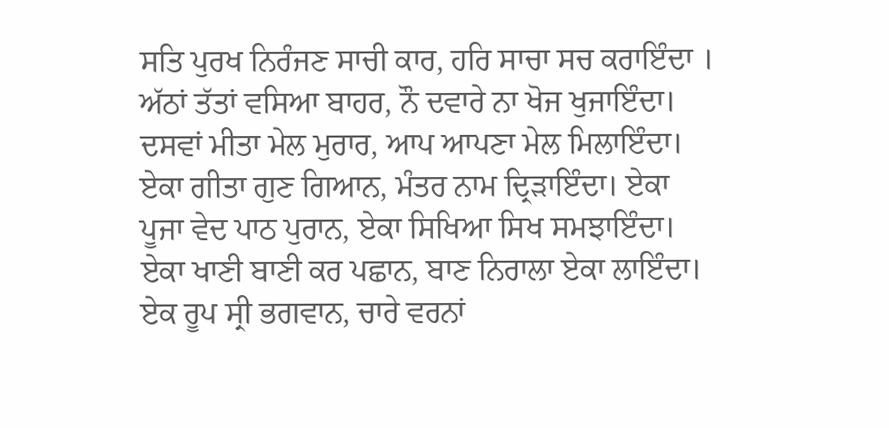ਸਤਿ ਪੁਰਖ ਨਿਰੰਜਣ ਸਾਚੀ ਕਾਰ, ਹਰਿ ਸਾਚਾ ਸਚ ਕਰਾਇੰਦਾ । ਅੱਠਾਂ ਤੱਤਾਂ ਵਸਿਆ ਬਾਹਰ, ਨੌ ਦਵਾਰੇ ਨਾ ਖੋਜ ਖੁਜਾਇੰਦਾ। ਦਸਵਾਂ ਮੀਤਾ ਮੇਲ ਮੁਰਾਰ, ਆਪ ਆਪਣਾ ਮੇਲ ਮਿਲਾਇੰਦਾ। ਏਕਾ ਗੀਤਾ ਗੁਣ ਗਿਆਨ, ਮੰਤਰ ਨਾਮ ਦ੍ਰਿੜਾਇੰਦਾ। ਏਕਾ ਪੂਜਾ ਵੇਦ ਪਾਠ ਪੁਰਾਨ, ਏਕਾ ਸਿਖਿਆ ਸਿਖ ਸਮਝਾਇੰਦਾ। ਏਕਾ ਖਾਣੀ ਬਾਣੀ ਕਰ ਪਛਾਨ, ਬਾਣ ਨਿਰਾਲਾ ਏਕਾ ਲਾਇੰਦਾ। ਏਕ ਰੂਪ ਸ੍ਰੀ ਭਗਵਾਨ, ਚਾਰੇ ਵਰਨਾਂ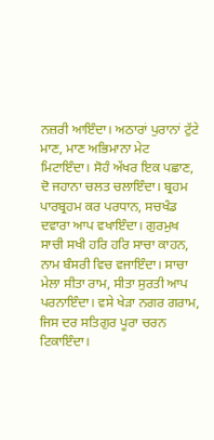ਨਜ਼ਰੀ ਆਇੰਦਾ। ਅਠਾਰਾਂ ਪੁਰਾਨਾਂ ਟੁੱਟੇ ਮਾਣ, ਮਾਣ ਅਭਿਮਾਨਾ ਮੇਟ ਮਿਟਾਇੰਦਾ। ਸੋਹੰ ਅੱਖਰ ਇਕ ਪਛਾਣ, ਦੋ ਜਹਾਨਾ ਚਲਤ ਚਲਾਇੰਦਾ। ਬ੍ਰਹਮ ਪਾਰਬ੍ਰਹਮ ਕਰ ਪਰਧਾਨ, ਸਚਖੰਡ ਦਵਾਰਾ ਆਪ ਵਖਾਇੰਦਾ। ਗੁਰਮੁਖ ਸਾਚੀ ਸਖੀ ਹਰਿ ਹਰਿ ਸਾਚਾ ਕਾਹਨ, ਨਾਮ ਬੰਸਰੀ ਵਿਚ ਵਜਾਇੰਦਾ। ਸਾਚਾ ਮੇਲਾ ਸੀਤਾ ਰਾਮ, ਸੀਤਾ ਸੁਰਤੀ ਆਪ ਪਰਨਾਇੰਦਾ। ਵਸੇ ਖੇੜਾ ਨਗਰ ਗਰਾਮ, ਜਿਸ ਦਰ ਸਤਿਗੁਰ ਪੂਰਾ ਚਰਨ ਟਿਕਾਇੰਦਾ।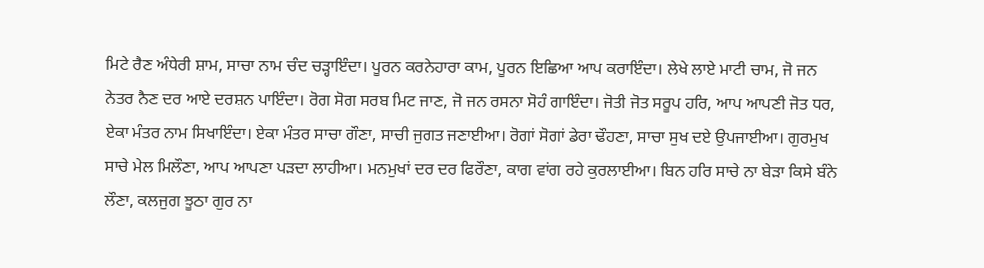ਮਿਟੇ ਰੈਣ ਅੰਧੇਰੀ ਸ਼ਾਮ, ਸਾਚਾ ਨਾਮ ਚੰਦ ਚੜ੍ਹਾਇੰਦਾ। ਪੂਰਨ ਕਰਨੇਹਾਰਾ ਕਾਮ, ਪੂਰਨ ਇਛਿਆ ਆਪ ਕਰਾਇੰਦਾ। ਲੇਖੇ ਲਾਏ ਮਾਟੀ ਚਾਮ, ਜੋ ਜਨ ਨੇਤਰ ਨੈਣ ਦਰ ਆਏ ਦਰਸ਼ਨ ਪਾਇੰਦਾ। ਰੋਗ ਸੋਗ ਸਰਬ ਮਿਟ ਜਾਣ, ਜੋ ਜਨ ਰਸਨਾ ਸੋਹੰ ਗਾਇੰਦਾ। ਜੋਤੀ ਜੋਤ ਸਰੂਪ ਹਰਿ, ਆਪ ਆਪਣੀ ਜੋਤ ਧਰ, ਏਕਾ ਮੰਤਰ ਨਾਮ ਸਿਖਾਇੰਦਾ। ਏਕਾ ਮੰਤਰ ਸਾਚਾ ਗੌਣਾ, ਸਾਚੀ ਜੁਗਤ ਜਣਾਈਆ। ਰੋਗਾਂ ਸੋਗਾਂ ਡੇਰਾ ਢੌਹਣਾ, ਸਾਚਾ ਸੁਖ ਦਏ ਉਪਜਾਈਆ। ਗੁਰਮੁਖ ਸਾਚੇ ਮੇਲ ਮਿਲੌਣਾ, ਆਪ ਆਪਣਾ ਪੜਦਾ ਲਾਹੀਆ। ਮਨਮੁਖਾਂ ਦਰ ਦਰ ਫਿਰੌਣਾ, ਕਾਗ ਵਾਂਗ ਰਹੇ ਕੁਰਲਾਈਆ। ਬਿਨ ਹਰਿ ਸਾਚੇ ਨਾ ਬੇੜਾ ਕਿਸੇ ਬੰਨੇ ਲੌਣਾ, ਕਲਜੁਗ ਝੂਠਾ ਗੁਰ ਨਾ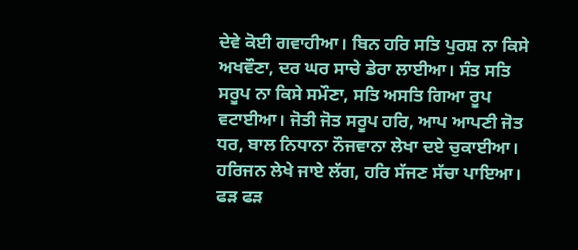ਦੇਵੇ ਕੋਈ ਗਵਾਹੀਆ। ਬਿਨ ਹਰਿ ਸਤਿ ਪੁਰਸ਼ ਨਾ ਕਿਸੇ ਅਖਵੌਣਾ, ਦਰ ਘਰ ਸਾਚੇ ਡੇਰਾ ਲਾਈਆ। ਸੰਤ ਸਤਿ ਸਰੂਪ ਨਾ ਕਿਸੇ ਸਮੌਣਾ, ਸਤਿ ਅਸਤਿ ਗਿਆ ਰੂਪ ਵਟਾਈਆ। ਜੋਤੀ ਜੋਤ ਸਰੂਪ ਹਰਿ, ਆਪ ਆਪਣੀ ਜੋਤ ਧਰ, ਬਾਲ ਨਿਧਾਨਾ ਨੌਜਵਾਨਾ ਲੇਖਾ ਦਏ ਚੁਕਾਈਆ। ਹਰਿਜਨ ਲੇਖੇ ਜਾਏ ਲੱਗ, ਹਰਿ ਸੱਜਣ ਸੱਚਾ ਪਾਇਆ। ਫੜ ਫੜ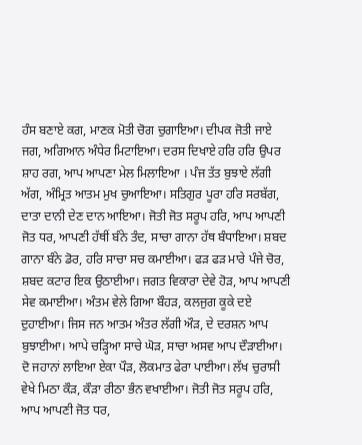ਹੰਸ ਬਣਾਏ ਕਗ, ਮਾਣਕ ਮੋਤੀ ਚੋਗ ਚੁਗਾਇਆ। ਦੀਪਕ ਜੋਤੀ ਜਾਏ ਜਗ, ਅਗਿਆਨ ਅੰਧੇਰ ਮਿਟਾਇਆ। ਦਰਸ ਦਿਖਾਏ ਹਰਿ ਹਰਿ ਉਪਰ ਸ਼ਾਹ ਰਗ, ਆਪ ਆਪਣਾ ਮੇਲ ਮਿਲਾਇਆ । ਪੰਜ ਤੱਤ ਬੁਝਾਏ ਲੱਗੀ ਅੱਗ, ਅੰਮ੍ਰਿਤ ਆਤਮ ਮੁਖ ਚੁਆਇਆ। ਸਤਿਗੁਰ ਪੂਰਾ ਹਰਿ ਸਰਬੱਗ, ਦਾਤਾ ਦਾਨੀ ਦੇਣ ਦਾਨ ਆਇਆ। ਜੋਤੀ ਜੋਤ ਸਰੂਪ ਹਰਿ, ਆਪ ਆਪਣੀ ਜੋਤ ਧਰ, ਆਪਣੀ ਹੱਥੀਂ ਬੰਨੇ ਤੰਦ, ਸਾਚਾ ਗਾਨਾ ਹੱਥ ਬੰਧਾਇਆ। ਸ਼ਬਦ ਗਾਨਾ ਬੰਨੇ ਡੋਰ, ਹਰਿ ਸਾਚਾ ਸਚ ਕਮਾਈਆ। ਫੜ ਫੜ ਮਾਰੇ ਪੰਜੇ ਚੋਰ, ਸ਼ਬਦ ਕਟਾਰ ਇਕ ਉਠਾਈਆ। ਜਗਤ ਵਿਕਾਰਾ ਦੇਵੇ ਹੋੜ, ਆਪ ਆਪਣੀ ਸੇਵ ਕਮਾਈਆ। ਅੰਤਮ ਵੇਲੇ ਗਿਆ ਬੌਹੜ, ਕਲਜੁਗ ਕੂਕੇ ਦਏ ਦੁਹਾਈਆ। ਜਿਸ ਜਨ ਆਤਮ ਅੰਤਰ ਲੱਗੀ ਔੜ, ਦੇ ਦਰਸ਼ਨ ਆਪ ਬੁਝਾਈਆ। ਆਪੇ ਚੜ੍ਹਿਆ ਸਾਚੇ ਘੋੜ, ਸਾਚਾ ਅਸਵ ਆਪ ਦੌੜਾਈਆ। ਦੋ ਜਹਾਨਾਂ ਲਾਇਆ ਏਕਾ ਪੌੜ, ਲੋਕਮਾਤ ਫੇਰਾ ਪਾਈਆ। ਲੱਖ ਚੁਰਾਸੀ ਵੇਖੇ ਮਿਠਾ ਕੌੜ, ਕੌੜਾ ਰੀਠਾ ਭੰਨ ਵਖਾਈਆ। ਜੋਤੀ ਜੋਤ ਸਰੂਪ ਹਰਿ, ਆਪ ਆਪਣੀ ਜੋਤ ਧਰ,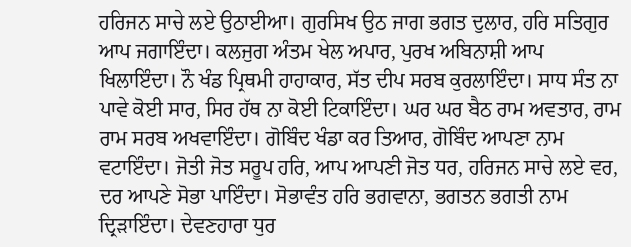ਹਰਿਜਨ ਸਾਚੇ ਲਏ ਉਠਾਈਆ। ਗੁਰਸਿਖ ਉਠ ਜਾਗ ਭਗਤ ਦੁਲਾਰ, ਹਰਿ ਸਤਿਗੁਰ ਆਪ ਜਗਾਇੰਦਾ। ਕਲਜੁਗ ਅੰਤਮ ਖੇਲ ਅਪਾਰ, ਪੁਰਖ ਅਬਿਨਾਸ਼ੀ ਆਪ ਖਿਲਾਇੰਦਾ। ਨੌ ਖੰਡ ਪ੍ਰਿਥਮੀ ਹਾਹਾਕਾਰ, ਸੱਤ ਦੀਪ ਸਰਬ ਕੁਰਲਾਇੰਦਾ। ਸਾਧ ਸੰਤ ਨਾ ਪਾਵੇ ਕੋਈ ਸਾਰ, ਸਿਰ ਹੱਥ ਨਾ ਕੋਈ ਟਿਕਾਇੰਦਾ। ਘਰ ਘਰ ਬੈਠ ਰਾਮ ਅਵਤਾਰ, ਰਾਮ ਰਾਮ ਸਰਬ ਅਖਵਾਇੰਦਾ। ਗੋਬਿੰਦ ਖੰਡਾ ਕਰ ਤਿਆਰ, ਗੋਬਿੰਦ ਆਪਣਾ ਨਾਮ ਵਟਾਇੰਦਾ। ਜੋਤੀ ਜੋਤ ਸਰੂਪ ਹਰਿ, ਆਪ ਆਪਣੀ ਜੋਤ ਧਰ, ਹਰਿਜਨ ਸਾਚੇ ਲਏ ਵਰ, ਦਰ ਆਪਣੇ ਸੋਭਾ ਪਾਇੰਦਾ। ਸੋਭਾਵੰਤ ਹਰਿ ਭਗਵਾਨਾ, ਭਗਤਨ ਭਗਤੀ ਨਾਮ ਦ੍ਰਿੜਾਇੰਦਾ। ਦੇਵਣਹਾਰਾ ਧੁਰ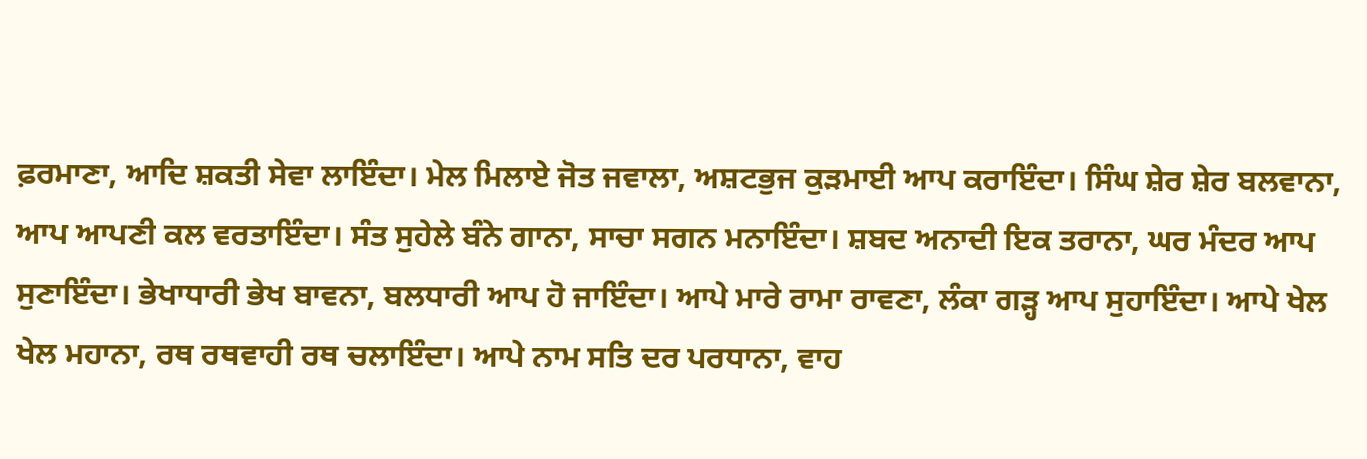ਫ਼ਰਮਾਣਾ, ਆਦਿ ਸ਼ਕਤੀ ਸੇਵਾ ਲਾਇੰਦਾ। ਮੇਲ ਮਿਲਾਏ ਜੋਤ ਜਵਾਲਾ, ਅਸ਼ਟਭੁਜ ਕੁੜਮਾਈ ਆਪ ਕਰਾਇੰਦਾ। ਸਿੰਘ ਸ਼ੇਰ ਸ਼ੇਰ ਬਲਵਾਨਾ, ਆਪ ਆਪਣੀ ਕਲ ਵਰਤਾਇੰਦਾ। ਸੰਤ ਸੁਹੇਲੇ ਬੰਨੇ ਗਾਨਾ, ਸਾਚਾ ਸਗਨ ਮਨਾਇੰਦਾ। ਸ਼ਬਦ ਅਨਾਦੀ ਇਕ ਤਰਾਨਾ, ਘਰ ਮੰਦਰ ਆਪ ਸੁਣਾਇੰਦਾ। ਭੇਖਾਧਾਰੀ ਭੇਖ ਬਾਵਨਾ, ਬਲਧਾਰੀ ਆਪ ਹੋ ਜਾਇੰਦਾ। ਆਪੇ ਮਾਰੇ ਰਾਮਾ ਰਾਵਣਾ, ਲੰਕਾ ਗੜ੍ਹ ਆਪ ਸੁਹਾਇੰਦਾ। ਆਪੇ ਖੇਲ ਖੇਲ ਮਹਾਨਾ, ਰਥ ਰਥਵਾਹੀ ਰਥ ਚਲਾਇੰਦਾ। ਆਪੇ ਨਾਮ ਸਤਿ ਦਰ ਪਰਧਾਨਾ, ਵਾਹ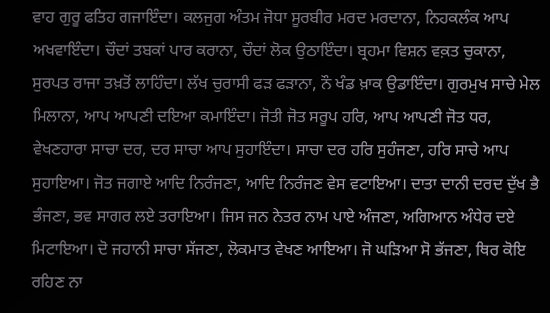ਵਾਹ ਗੁਰੂ ਫਤਿਹ ਗਜਾਇੰਦਾ। ਕਲਜੁਗ ਅੰਤਮ ਜੋਧਾ ਸੂਰਬੀਰ ਮਰਦ ਮਰਦਾਨਾ, ਨਿਹਕਲੰਕ ਆਪ ਅਖਵਾਇੰਦਾ। ਚੌਦਾਂ ਤਬਕਾਂ ਪਾਰ ਕਰਾਨਾ, ਚੌਦਾਂ ਲੋਕ ਉਠਾਇੰਦਾ। ਬ੍ਰਹਮਾ ਵਿਸ਼ਨ ਵਕ਼ਤ ਚੁਕਾਨਾ, ਸੁਰਪਤ ਰਾਜਾ ਤਖ਼ਤੋਂ ਲਾਹਿੰਦਾ। ਲੱਖ ਚੁਰਾਸੀ ਫੜ ਫੜਾਨਾ, ਨੌ ਖੰਡ ਖ਼ਾਕ ਉਡਾਇੰਦਾ। ਗੁਰਮੁਖ ਸਾਚੇ ਮੇਲ ਮਿਲਾਨਾ, ਆਪ ਆਪਣੀ ਦਇਆ ਕਮਾਇੰਦਾ। ਜੋਤੀ ਜੋਤ ਸਰੂਪ ਹਰਿ, ਆਪ ਆਪਣੀ ਜੋਤ ਧਰ, ਵੇਖਣਹਾਰਾ ਸਾਚਾ ਦਰ, ਦਰ ਸਾਚਾ ਆਪ ਸੁਹਾਇੰਦਾ। ਸਾਚਾ ਦਰ ਹਰਿ ਸੁਹੰਜਣਾ, ਹਰਿ ਸਾਚੇ ਆਪ ਸੁਹਾਇਆ। ਜੋਤ ਜਗਾਏ ਆਦਿ ਨਿਰੰਜਣਾ, ਆਦਿ ਨਿਰੰਜਣ ਵੇਸ ਵਟਾਇਆ। ਦਾਤਾ ਦਾਨੀ ਦਰਦ ਦੁੱਖ ਭੈ ਭੰਜਣਾ, ਭਵ ਸਾਗਰ ਲਏ ਤਰਾਇਆ। ਜਿਸ ਜਨ ਨੇਤਰ ਨਾਮ ਪਾਏ ਅੰਜਣਾ, ਅਗਿਆਨ ਅੰਧੇਰ ਦਏ ਮਿਟਾਇਆ। ਦੋ ਜਹਾਨੀ ਸਾਚਾ ਸੱਜਣਾ, ਲੋਕਮਾਤ ਵੇਖਣ ਆਇਆ। ਜੋ ਘੜਿਆ ਸੋ ਭੱਜਣਾ, ਥਿਰ ਕੋਇ ਰਹਿਣ ਨਾ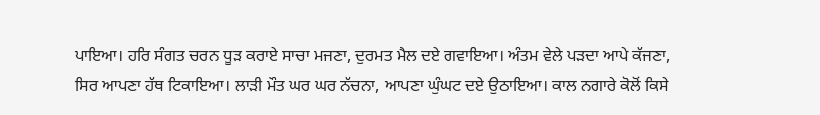ਪਾਇਆ। ਹਰਿ ਸੰਗਤ ਚਰਨ ਧੂੜ ਕਰਾਏ ਸਾਚਾ ਮਜਣਾ, ਦੁਰਮਤ ਮੈਲ ਦਏ ਗਵਾਇਆ। ਅੰਤਮ ਵੇਲੇ ਪੜਦਾ ਆਪੇ ਕੱਜਣਾ, ਸਿਰ ਆਪਣਾ ਹੱਥ ਟਿਕਾਇਆ। ਲਾੜੀ ਮੌਤ ਘਰ ਘਰ ਨੱਚਨਾ, ਆਪਣਾ ਘੁੰਘਟ ਦਏ ਉਠਾਇਆ। ਕਾਲ ਨਗਾਰੇ ਕੋਲੋਂ ਕਿਸੇ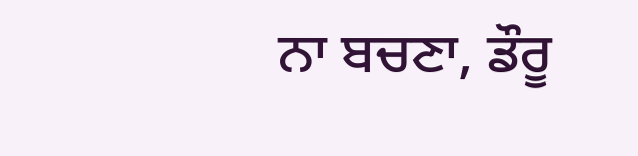ਨਾ ਬਚਣਾ, ਡੌਰੂ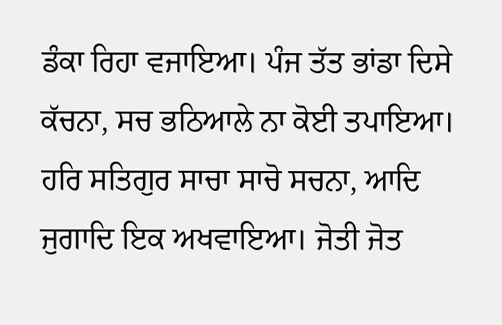ਡੰਕਾ ਰਿਹਾ ਵਜਾਇਆ। ਪੰਜ ਤੱਤ ਭਾਂਡਾ ਦਿਸੇ ਕੱਚਨਾ, ਸਚ ਭਠਿਆਲੇ ਨਾ ਕੋਈ ਤਪਾਇਆ। ਹਰਿ ਸਤਿਗੁਰ ਸਾਚਾ ਸਾਚੋ ਸਚਨਾ, ਆਦਿ ਜੁਗਾਦਿ ਇਕ ਅਖਵਾਇਆ। ਜੋਤੀ ਜੋਤ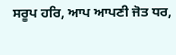ਸਰੂਪ ਹਰਿ, ਆਪ ਆਪਣੀ ਜੋਤ ਧਰ,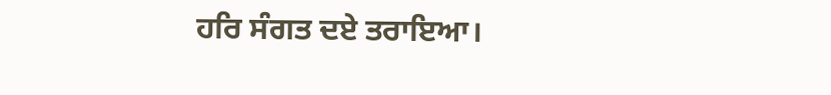ਹਰਿ ਸੰਗਤ ਦਏ ਤਰਾਇਆ।